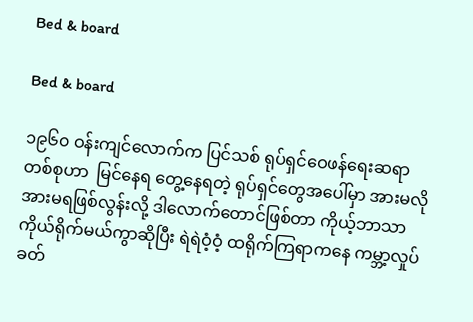Bed & board

Bed & board

၁၉၆၀ ဝန်းကျင်လောက်က ပြင်သစ် ရုပ်ရှင်ဝေဖန်ရေးဆရာတစ်စုဟာ  မြင်နေရ တွေ့နေရတဲ့ ရုပ်ရှင်တွေအပေါ်မှာ အားမလိုအားမရဖြစ်လွန်းလို့ ဒါလောက်တောင်ဖြစ်တာ ကိုယ့်ဘာသာကိုယ်ရိုက်မယ်ကွာဆိုပြီး ရဲရဲဝံ့ဝံ့ ထရိုက်ကြရာကနေ ကမ္ဘာ့လှုပ်ခတ်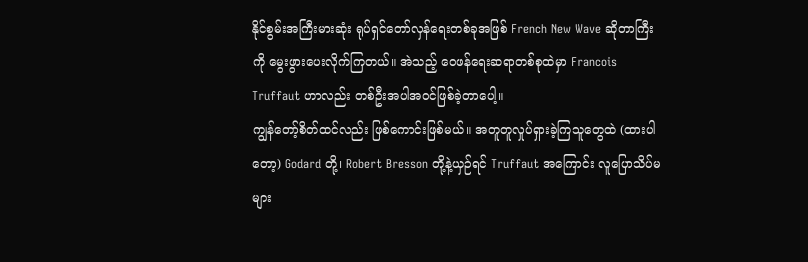နိုင်စွမ်းအကြီးမားဆုံး ရုပ်ရှင်တော်လှန်ရေးတစ်ခုအဖြစ် French New Wave ဆိုတာကြီးကို မွေးဖွားပေးလိုက်ကြတယ်။ အဲသည့် ဝေဖန်ရေးဆရာတစ်စုထဲမှာ Francois Truffaut ဟာလည်း တစ်ဦးအပါအဝင်ဖြစ်ခဲ့တာပေါ့။
ကျွန်တော့်စိတ်ထင်လည်း ဖြစ်ကောင်းဖြစ်မယ်။ အတူတူလှုပ်ရှားခဲ့ကြသူတွေထဲ (ထားပါတော့) Godard တို့၊ Robert Bresson တို့နဲ့ယှဉ်ရင် Truffaut အကြောင်း လူပြောသိပ်မများ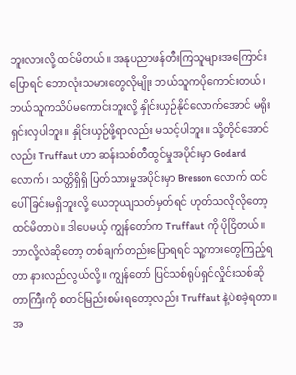ဘူးလားလို့ ထင်မိတယ်။ အနုပညာဖန်တီးကြသူများအကြောင်းပြောရင် ဘောလုံးသမားတွေလိုမျိုး ဘယ်သူကပိုကောင်းတယ်၊ ဘယ်သူကသိပ်မကောင်းဘူးလို့ နှိုင်းယှဉ်နိုင်လောက်အောင် မရိုးရှင်းလှပါဘူး။ နှိုင်းယှဉ်ဖို့ရာလည်း မသင့်ပါဘူး။ သို့တိုင်အောင်လည်း Truffaut ဟာ ဆန်းသစ်တီထွင်မှုအပိုင်းမှာ Godard လောက်၊ သတ္တိရှိရှိ ပြတ်သားမှုအပိုင်းမှာ Bresson လောက် ထင်ပေါ်ခြင်းမရှိဘူးလို့ ယေဘုယျသတ်မှတ်ရင် ဟုတ်သလိုလိုတော့ထင်မိတာပဲ။ ဒါပေမယ့် ကျွန်တော်က Truffaut ကို ပိုငြိတယ်။ ဘာလို့လဲဆိုတော့ တစ်ချက်တည်းပြောရရင် သူ့ကားတွေကြည့်ရတာ နားလည်လွယ်လို့။ ကျွန်တော် ပြင်သစ်ရုပ်ရှင်လှိုင်းသစ်ဆိုတာကြီးကို စတင်မြည်းစမ်းရတော့လည်း Truffaut နဲ့ပဲစခဲ့ရတာ။ အ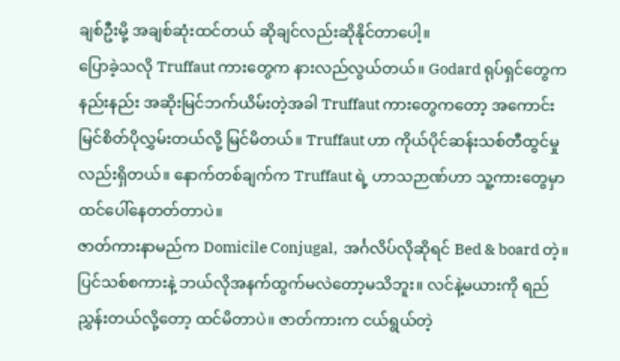ချစ်ဦးမို့ အချစ်ဆုံးထင်တယ် ဆိုချင်လည်းဆိုနိုင်တာပေါ့။
ပြောခဲ့သလို Truffaut ကားတွေက နားလည်လွယ်တယ်။ Godard ရုပ်ရှင်တွေက နည်းနည်း အဆိုးမြင်ဘက်ယိမ်းတဲ့အခါ Truffaut ကားတွေကတော့ အကောင်းမြင်စိတ်ပိုလွှမ်းတယ်လို့ မြင်မိတယ်။ Truffaut ဟာ ကိုယ်ပိုင်ဆန်းသစ်တီထွင်မှုလည်းရှိတယ်။ နောက်တစ်ချက်က Truffaut ရဲ့ ဟာသဉာဏ်ဟာ သူ့ကားတွေမှာ ထင်ပေါ်နေတတ်တာပဲ။
ဇာတ်ကားနာမည်က Domicile Conjugal,  အင်္ဂလိပ်လိုဆိုရင် Bed & board တဲ့။ ပြင်သစ်စကားနဲ့ ဘယ်လိုအနက်ထွက်မလဲတော့မသိဘူး။ လင်နဲ့မယားကို ရည်ညွှန်းတယ်လို့တော့ ထင်မိတာပဲ။ ဇာတ်ကားက ငယ်ရွယ်တဲ့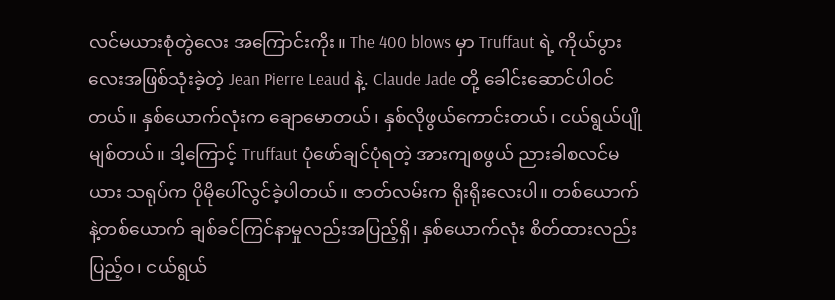လင်မယားစုံတွဲလေး အကြောင်းကိုး။ The 400 blows မှာ Truffaut ရဲ့ ကိုယ်ပွားလေးအဖြစ်သုံးခဲ့တဲ့ Jean Pierre Leaud နဲ့. Claude Jade တို့ ခေါင်းဆောင်ပါဝင်တယ်။ နှစ်ယောက်လုံးက ချောမောတယ်၊ နှစ်လိုဖွယ်ကောင်းတယ်၊ ငယ်ရွယ်ပျိုမျစ်တယ်။ ဒါ့ကြောင့် Truffaut ပုံဖော်ချင်ပုံရတဲ့ အားကျစဖွယ် ညားခါစလင်မယား သရုပ်က ပိုမိုပေါ်လွင်ခဲ့ပါတယ်။ ဇာတ်လမ်းက ရိုးရိုးလေးပါ။ တစ်ယောက်နဲ့တစ်ယောက် ချစ်ခင်ကြင်နာမှုလည်းအပြည့်ရှိ၊ နှစ်ယောက်လုံး စိတ်ထားလည်းပြည့်ဝ၊ ငယ်ရွယ်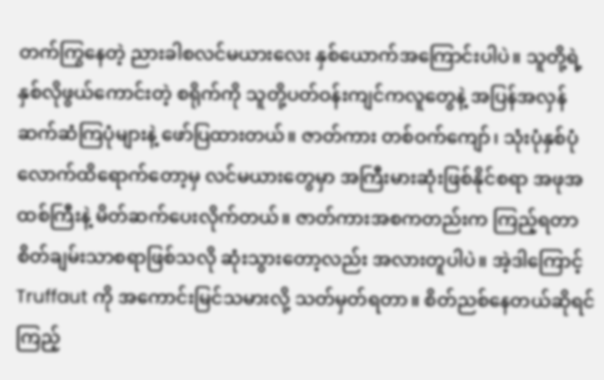တက်ကြွနေတဲ့ ညားခါစလင်မယားလေး နှစ်ယောက်အကြောင်းပါပဲ။ သူတို့ရဲ့ နှစ်လိုဖွယ်ကောင်းတဲ့ စရိုက်ကို သူတို့ပတ်ဝန်းကျင်ကလူတွေနဲ့ အပြန်အလှန် ဆက်ဆံကြပုံများနဲ့ ဖော်ပြထားတယ်။ ဇာတ်ကား တစ်ဝက်ကျော်၊ သုံးပုံနှစ်ပုံလောက်ထိရောက်တော့မှ လင်မယားတွေမှာ အကြီးမားဆုံးဖြစ်နိုင်စရာ အဖုအထစ်ကြီးနဲ့ မိတ်ဆက်ပေးလိုက်တယ်။ ဇာတ်ကားအစကတည်းက ကြည့်ရတာ စိတ်ချမ်းသာစရာဖြစ်သလို ဆုံးသွားတော့လည်း အလားတူပါပဲ။ အဲ့ဒါကြောင့် Truffaut ကို အကောင်းမြင်သမားလို့ သတ်မှတ်ရတာ။ စိတ်ညစ်နေတယ်ဆိုရင် ကြည့်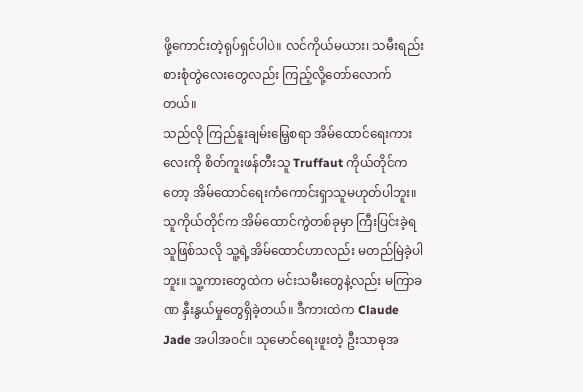ဖို့ကောင်းတဲ့ရုပ်ရှင်ပါပဲ။ လင်ကိုယ်မယား၊ သမီးရည်းစားစုံတွဲလေးတွေလည်း ကြည့်လို့တော်လောက်တယ်။
သည်လို ကြည်နူးချမ်းမြေ့စရာ အိမ်ထောင်ရေးကားလေးကို စိတ်ကူးဖန်တီးသူ Truffaut ကိုယ်တိုင်ကတော့ အိမ်ထောင်ရေးကံကောင်းရှာသူမဟုတ်ပါဘူး။ သူကိုယ်တိုင်က အိမ်ထောင်ကွဲတစ်ခုမှာ ကြီးပြင်းခဲ့ရသူဖြစ်သလို သူ့ရဲ့အိမ်ထောင်ဟာလည်း မတည်မြဲခဲ့ပါဘူး။ သူ့ကားတွေထဲက မင်းသမီးတွေနဲ့လည်း မကြာခဏ နှီးနွယ်မှုတွေရှိခဲ့တယ်။ ဒီကားထဲက Claude Jade အပါအဝင်။ သုမောင်ရေးဖူးတဲ့ ဦးသာဓုအ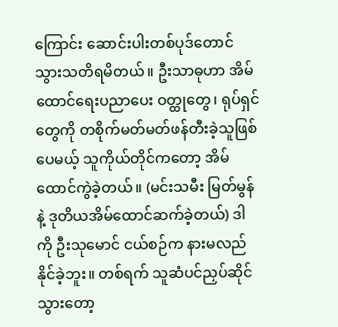ကြောင်း ဆောင်းပါးတစ်ပုဒ်တောင်သွားသတိရမိတယ်။ ဦးသာဓုဟာ အိမ်ထောင်ရေးပညာပေး ဝတ္ထုတွေ၊ ရုပ်ရှင်တွေကို တစိုက်မတ်မတ်ဖန်တီးခဲ့သူဖြစ်ပေမယ့် သူကိုယ်တိုင်ကတော့ အိမ်ထောင်ကွဲခဲ့တယ်။ (မင်းသမီး မြတ်မွန်နဲ့ ဒုတိယအိမ်ထောင်ဆက်ခဲ့တယ်) ဒါကို ဦးသုမောင် ငယ်စဉ်က နားမလည်နိုင်ခဲ့ဘူး။ တစ်ရက် သူဆံပင်ညှပ်ဆိုင်သွားတော့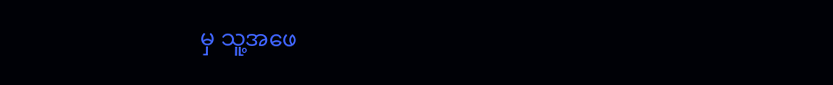မှ သူ့အဖေ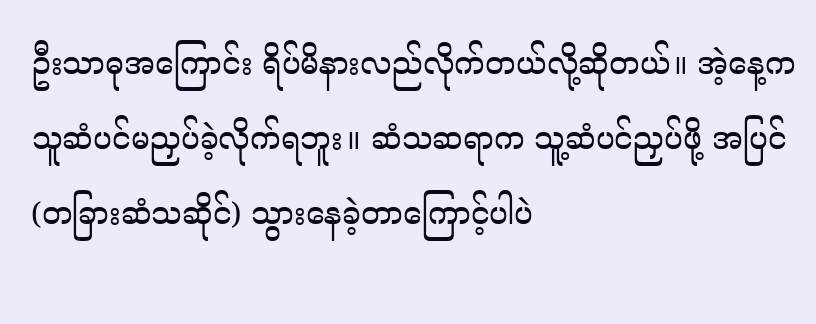ဦးသာဓုအကြောင်း ရိပ်မိနားလည်လိုက်တယ်လို့ဆိုတယ်။ အဲ့နေ့က သူဆံပင်မညှပ်ခဲ့လိုက်ရဘူး။ ဆံသဆရာက သူ့ဆံပင်ညှပ်ဖို့ အပြင်(တခြားဆံသဆိုင်) သွားနေခဲ့တာကြောင့်ပါပဲ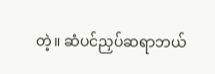တဲ့။ ဆံပင်ညှပ်ဆရာဘယ်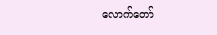လောက်တော်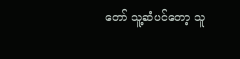တော် သူ့ဆံပင်တော့ သူ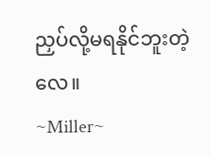ညှပ်လို့မရနိုင်ဘူးတဲ့လေ။
~Miller~